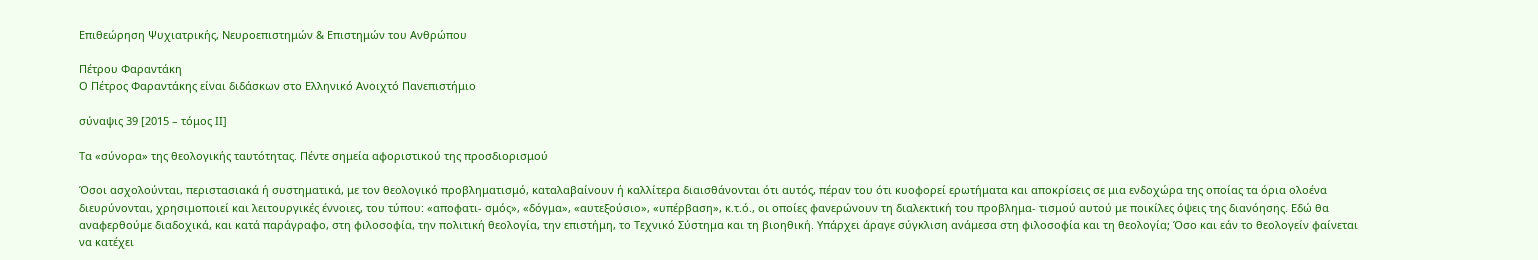Επιθεώρηση Ψυχιατρικής, Νευροεπιστημών & Επιστημών του Ανθρώπου

Πέτρου Φαραντάκη
Ο Πέτρος Φαραντάκης είναι διδάσκων στο Ελληνικό Ανοιχτό Πανεπιστήμιο

σύναψις 39 [2015 – τόμος ΙΙ]

Τα «σύνορα» της θεολογικής ταυτότητας. Πέντε σημεία αφοριστικού της προσδιορισμού

Όσοι ασχολούνται, περιστασιακά ή συστηματικά, με τον θεολογικό προβληματισμό, καταλαβαίνουν ή καλλίτερα διαισθάνονται ότι αυτός, πέραν του ότι κυοφορεί ερωτήματα και αποκρίσεις σε μια ενδοχώρα της οποίας τα όρια ολοένα διευρύνονται, χρησιμοποιεί και λειτουργικές έννοιες, του τύπου: «αποφατι- σμός», «δόγμα», «αυτεξούσιο», «υπέρβαση», κ.τ.ό., οι οποίες φανερώνουν τη διαλεκτική του προβλημα- τισμού αυτού με ποικίλες όψεις της διανόησης. Εδώ θα αναφερθούμε διαδοχικά, και κατά παράγραφο, στη φιλοσοφία, την πολιτική θεολογία, την επιστήμη, το Τεχνικό Σύστημα και τη βιοηθική. Υπάρχει άραγε σύγκλιση ανάμεσα στη φιλοσοφία και τη θεολογία; Όσο και εάν το θεολογείν φαίνεται να κατέχει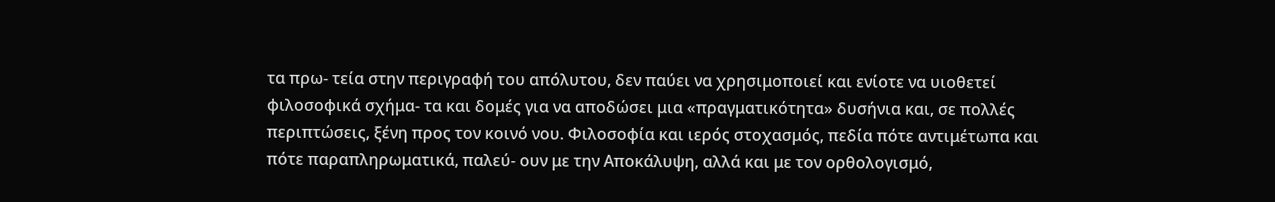τα πρω- τεία στην περιγραφή του απόλυτου, δεν παύει να χρησιμοποιεί και ενίοτε να υιοθετεί φιλοσοφικά σχήμα- τα και δομές για να αποδώσει μια «πραγματικότητα» δυσήνια και, σε πολλές περιπτώσεις, ξένη προς τον κοινό νου. Φιλοσοφία και ιερός στοχασμός, πεδία πότε αντιμέτωπα και πότε παραπληρωματικά, παλεύ- ουν με την Αποκάλυψη, αλλά και με τον ορθολογισμό,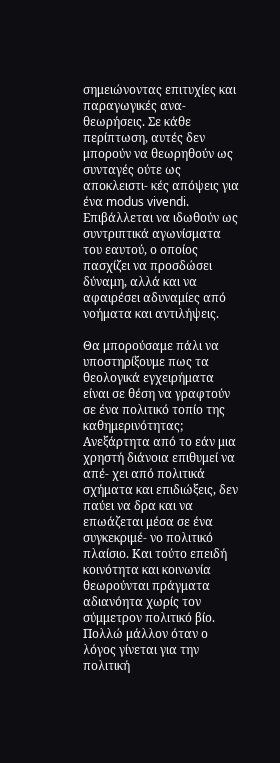σημειώνοντας επιτυχίες και παραγωγικές ανα- θεωρήσεις. Σε κάθε περίπτωση, αυτές δεν μπορούν να θεωρηθούν ως συνταγές ούτε ως αποκλειστι- κές απόψεις για ένα modus vivendi. Επιβάλλεται να ιδωθούν ως συντριπτικά αγωνίσματα του εαυτού, ο οποίος πασχίζει να προσδώσει δύναμη, αλλά και να αφαιρέσει αδυναμίες από νοήματα και αντιλήψεις.

Θα μπορούσαμε πάλι να υποστηρίξουμε πως τα θεολογικά εγχειρήματα είναι σε θέση να γραφτούν σε ένα πολιτικό τοπίο της καθημερινότητας; Ανεξάρτητα από το εάν μια χρηστή διάνοια επιθυμεί να απέ- χει από πολιτικά σχήματα και επιδιώξεις, δεν παύει να δρα και να επωάζεται μέσα σε ένα συγκεκριμέ- νο πολιτικό πλαίσιο. Και τούτο επειδή κοινότητα και κοινωνία θεωρούνται πράγματα αδιανόητα χωρίς τον σύμμετρον πολιτικό βίο. Πολλώ μάλλον όταν ο λόγος γίνεται για την πολιτική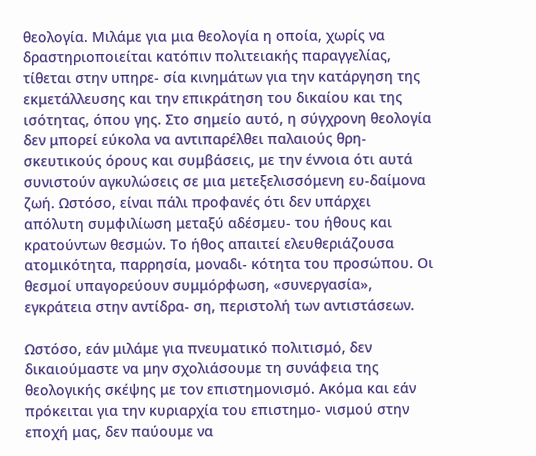θεολογία. Μιλάμε για μια θεολογία η οποία, χωρίς να δραστηριοποιείται κατόπιν πολιτειακής παραγγελίας, τίθεται στην υπηρε- σία κινημάτων για την κατάργηση της εκμετάλλευσης και την επικράτηση του δικαίου και της ισότητας, όπου γης. Στο σημείο αυτό, η σύγχρονη θεολογία δεν μπορεί εύκολα να αντιπαρέλθει παλαιούς θρη- σκευτικούς όρους και συμβάσεις, με την έννοια ότι αυτά συνιστούν αγκυλώσεις σε μια μετεξελισσόμενη ευ-δαίμονα ζωή. Ωστόσο, είναι πάλι προφανές ότι δεν υπάρχει απόλυτη συμφιλίωση μεταξύ αδέσμευ- του ήθους και κρατούντων θεσμών. Το ήθος απαιτεί ελευθεριάζουσα ατομικότητα, παρρησία, μοναδι- κότητα του προσώπου. Οι θεσμοί υπαγορεύουν συμμόρφωση, «συνεργασία», εγκράτεια στην αντίδρα- ση, περιστολή των αντιστάσεων.

Ωστόσο, εάν μιλάμε για πνευματικό πολιτισμό, δεν δικαιούμαστε να μην σχολιάσουμε τη συνάφεια της θεολογικής σκέψης με τον επιστημονισμό. Ακόμα και εάν πρόκειται για την κυριαρχία του επιστημο- νισμού στην εποχή μας, δεν παύουμε να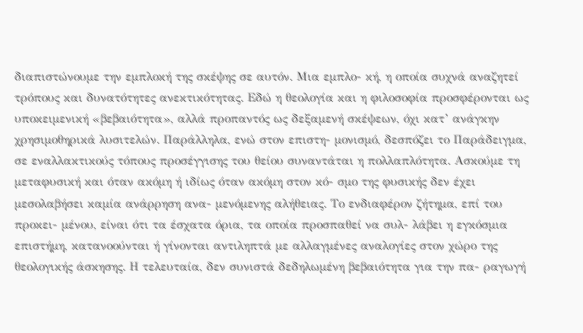διαπιστώνουμε την εμπλοκή της σκέψης σε αυτόν. Μια εμπλο- κή, η οποία συχνά αναζητεί τρόπους και δυνατότητες ανεκτικότητας. Εδώ η θεολογία και η φιλοσοφία προσφέρονται ως υποκειμενική «βεβαιότητα», αλλά προπαντός ως δεξαμενή σκέψεων, όχι κατ’ ανάγκην χρησιμοθηρικά λυσιτελών. Παράλληλα, ενώ στον επιστη- μονισμό, δεσπόζει το Παράδειγμα, σε εναλλακτικούς τόπους προσέγγισης του θείου συναντάται η πολλαπλότητα. Ασκούμε τη μεταφυσική και όταν ακόμη ή ιδίως όταν ακόμη στον κό- σμο της φυσικής δεν έχει μεσολαβήσει καμία ανάρρηση ανα- μενόμενης αλήθειας. Το ενδιαφέρον ζήτημα, επί του προκει- μένου, είναι ότι τα έσχατα όρια, τα οποία προσπαθεί να συλ- λάβει η εγκόσμια επιστήμη, κατανοούνται ή γίνονται αντιληπτά με αλλαγμένες αναλογίες στον χώρο της θεολογικής άσκησης. Η τελευταία, δεν συνιστά δεδηλωμένη βεβαιότητα για την πα- ραγωγή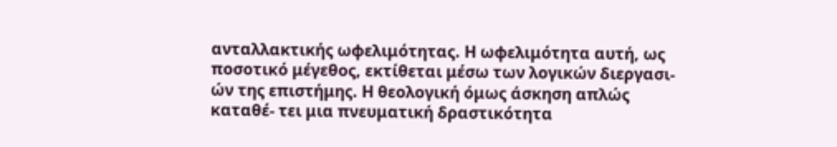ανταλλακτικής ωφελιμότητας. Η ωφελιμότητα αυτή, ως ποσοτικό μέγεθος, εκτίθεται μέσω των λογικών διεργασι- ών της επιστήμης. Η θεολογική όμως άσκηση απλώς καταθέ- τει μια πνευματική δραστικότητα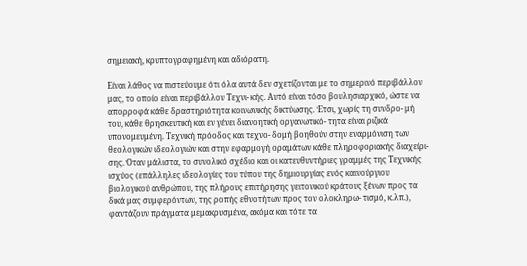σημειακή, κρυπτογραφημένη και αδιόρατη.

Είναι λάθος να πιστεύουμε ότι όλα αυτά δεν σχετίζονται με το σημερινό περιβάλλον μας, το οποίο είναι περιβάλλον Τεχνι- κής. Αυτό είναι τόσο βουλησιαρχικό, ώστε να απορροφά κάθε δραστηριότητα κοινωνικής δικτύωσης. Έτσι, χωρίς τη συνδρο- μή του, κάθε θρησκευτική και εν γένει διανοητική οργανωτικό- τητα είναι ριζικά υπονομευμένη. Τεχνική πρόοδος και τεχνο- δομή βοηθούν στην εναρμόνιση των θεολογικών ιδεολογιών και στην εφαρμογή οραμάτων κάθε πληροφοριακής διαχείρι- σης. Όταν μάλιστα, το συνολικό σχέδιο και οι κατευθυντήριες γραμμές της Τεχνικής ισχύος (επάλληλες ιδεολογίες του τύπου της δημιουργίας ενός καινούργιου βιολογικού ανθρώπου, της πλήρους επιτήρησης γειτονικού κράτους ξένων προς τα δικά μας συμφερόντων, της ροπής εθνοτήτων προς τον ολοκληρω- τισμό, κ.λπ.), φαντάζουν πράγματα μεμακρυσμένα, ακόμα και τότε τα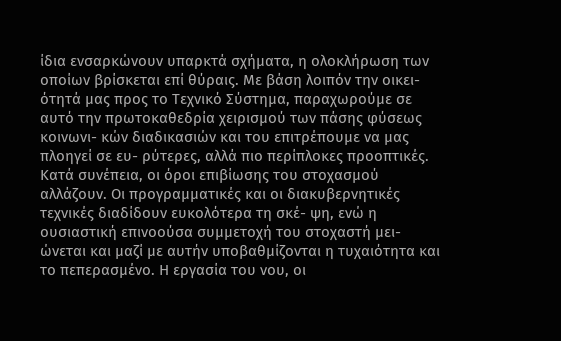ίδια ενσαρκώνουν υπαρκτά σχήματα, η ολοκλήρωση των οποίων βρίσκεται επί θύραις. Με βάση λοιπόν την οικει- ότητά μας προς το Τεχνικό Σύστημα, παραχωρούμε σε αυτό την πρωτοκαθεδρία χειρισμού των πάσης φύσεως κοινωνι- κών διαδικασιών και του επιτρέπουμε να μας πλοηγεί σε ευ- ρύτερες, αλλά πιο περίπλοκες προοπτικές. Κατά συνέπεια, οι όροι επιβίωσης του στοχασμού αλλάζουν. Οι προγραμματικές και οι διακυβερνητικές τεχνικές διαδίδουν ευκολότερα τη σκέ- ψη, ενώ η ουσιαστική επινοούσα συμμετοχή του στοχαστή μει- ώνεται και μαζί με αυτήν υποβαθμίζονται η τυχαιότητα και το πεπερασμένο. Η εργασία του νου, oι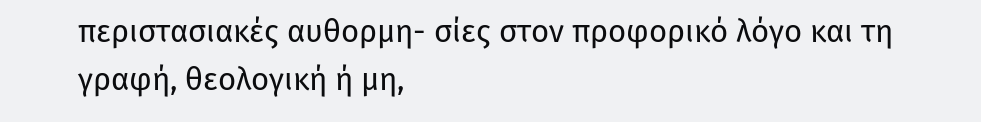περιστασιακές αυθορμη- σίες στον προφορικό λόγο και τη γραφή, θεολογική ή μη,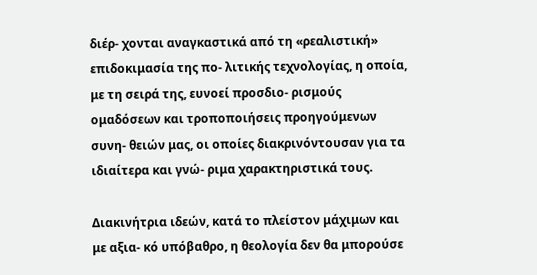διέρ- χονται αναγκαστικά από τη «ρεαλιστική» επιδοκιμασία της πο- λιτικής τεχνολογίας, η οποία, με τη σειρά της, ευνοεί προσδιο- ρισμούς ομαδόσεων και τροποποιήσεις προηγούμενων συνη- θειών μας, οι οποίες διακρινόντουσαν για τα ιδιαίτερα και γνώ- ριμα χαρακτηριστικά τους.

Διακινήτρια ιδεών, κατά το πλείστον μάχιμων και με αξια- κό υπόβαθρο, η θεολογία δεν θα μπορούσε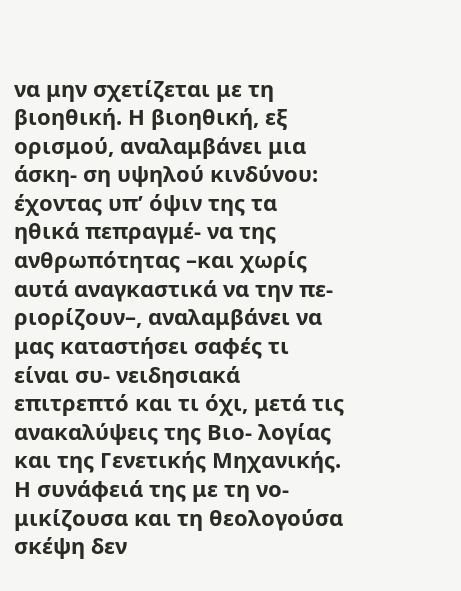να μην σχετίζεται με τη βιοηθική. Η βιοηθική, εξ ορισμού, αναλαμβάνει μια άσκη- ση υψηλού κινδύνου: έχοντας υπ’ όψιν της τα ηθικά πεπραγμέ- να της ανθρωπότητας –και χωρίς αυτά αναγκαστικά να την πε- ριορίζουν–, αναλαμβάνει να μας καταστήσει σαφές τι είναι συ- νειδησιακά επιτρεπτό και τι όχι, μετά τις ανακαλύψεις της Βιο- λογίας και της Γενετικής Μηχανικής. Η συνάφειά της με τη νο- μικίζουσα και τη θεολογούσα σκέψη δεν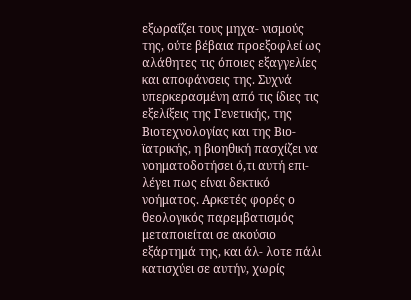εξωραΐζει τους μηχα- νισμούς της, ούτε βέβαια προεξοφλεί ως αλάθητες τις όποιες εξαγγελίες και αποφάνσεις της. Συχνά υπερκερασμένη από τις ίδιες τις εξελίξεις της Γενετικής, της Βιοτεχνολογίας και της Βιο- ϊατρικής, η βιοηθική πασχίζει να νοηματοδοτήσει ό,τι αυτή επι- λέγει πως είναι δεκτικό νοήματος. Αρκετές φορές ο θεολογικός παρεμβατισμός μεταποιείται σε ακούσιο εξάρτημά της, και άλ- λοτε πάλι κατισχύει σε αυτήν, χωρίς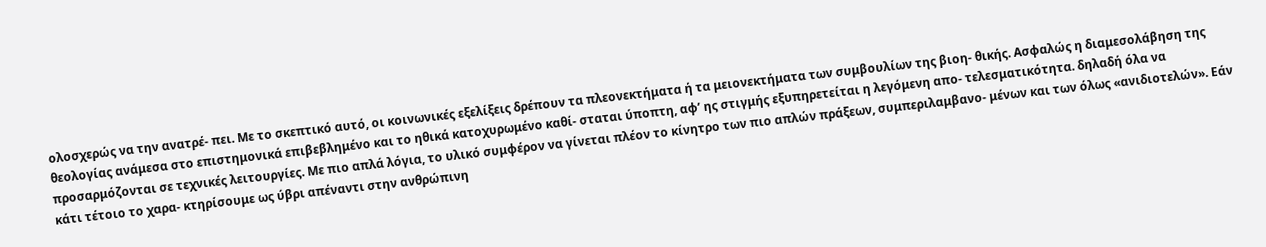ολοσχερώς να την ανατρέ- πει. Με το σκεπτικό αυτό, οι κοινωνικές εξελίξεις δρέπουν τα πλεονεκτήματα ή τα μειονεκτήματα των συμβουλίων της βιοη- θικής. Ασφαλώς η διαμεσολάβηση της θεολογίας ανάμεσα στο επιστημονικά επιβεβλημένο και το ηθικά κατοχυρωμένο καθί- σταται ύποπτη, αφ’ ης στιγμής εξυπηρετείται η λεγόμενη απο- τελεσματικότητα. δηλαδή όλα να προσαρμόζονται σε τεχνικές λειτουργίες. Με πιο απλά λόγια, το υλικό συμφέρον να γίνεται πλέον το κίνητρο των πιο απλών πράξεων, συμπεριλαμβανο- μένων και των όλως «ανιδιοτελών». Εάν κάτι τέτοιο το χαρα- κτηρίσουμε ως ύβρι απέναντι στην ανθρώπινη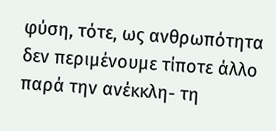φύση, τότε, ως ανθρωπότητα δεν περιμένουμε τίποτε άλλο παρά την ανέκκλη- τη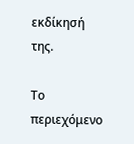εκδίκησή της.

Το περιεχόμενο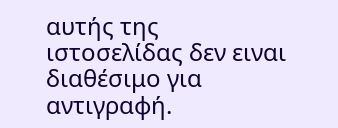αυτής της ιστοσελίδας δεν ειναι διαθέσιμο για αντιγραφή.